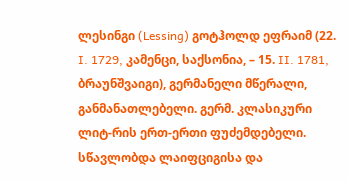ლესინგი (Lessing) გოტჰოლდ ეფრაიმ (22. I. 1729, კამენცი, საქსონია, – 15. II. 1781, ბრაუნშვაიგი), გერმანელი მწერალი, განმანათლებელი. გერმ. კლასიკური ლიტ-რის ერთ-ერთი ფუძემდებელი. სწავლობდა ლაიფციგისა და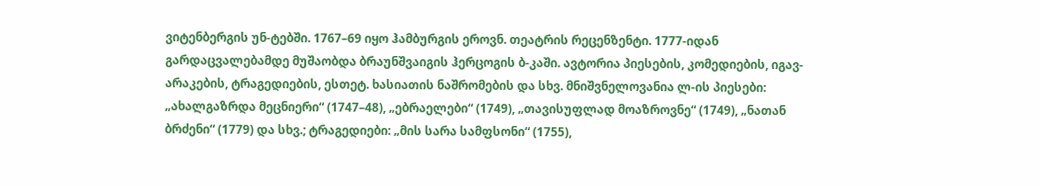ვიტენბერგის უნ-ტებში. 1767–69 იყო ჰამბურგის ეროვნ. თეატრის რეცენზენტი. 1777-იდან გარდაცვალებამდე მუშაობდა ბრაუნშვაიგის ჰერცოგის ბ-კაში. ავტორია პიესების, კომედიების, იგავ-არაკების, ტრაგედიების, ესთეტ. ხასიათის ნაშრომების და სხვ. მნიშვნელოვანია ლ-ის პიესები: „ახალგაზრდა მეცნიერი“ (1747–48), „ებრაელები“ (1749), „თავისუფლად მოაზროვნე“ (1749), „ნათან ბრძენი“ (1779) და სხვ.; ტრაგედიები: „მის სარა სამფსონი“ (1755),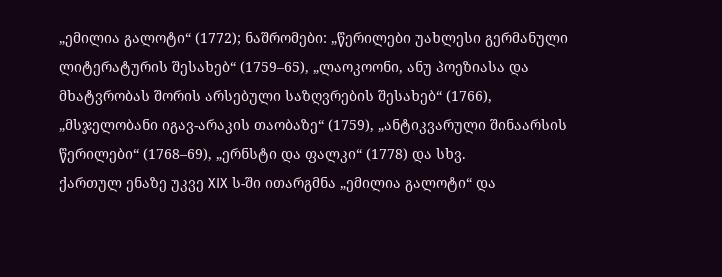„ემილია გალოტი“ (1772); ნაშრომები: „წერილები უახლესი გერმანული ლიტერატურის შესახებ“ (1759–65), „ლაოკოონი, ანუ პოეზიასა და მხატვრობას შორის არსებული საზღვრების შესახებ“ (1766), „მსჯელობანი იგავ-არაკის თაობაზე“ (1759), „ანტიკვარული შინაარსის წერილები“ (1768–69), „ერნსტი და ფალკი“ (1778) და სხვ.
ქართულ ენაზე უკვე XIX ს-ში ითარგმნა „ემილია გალოტი“ და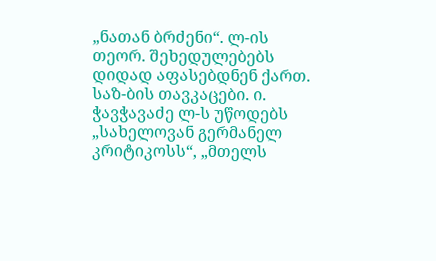„ნათან ბრძენი“. ლ-ის თეორ. შეხედულებებს დიდად აფასებდნენ ქართ. საზ-ბის თავკაცები. ი. ჭავჭავაძე ლ-ს უწოდებს „სახელოვან გერმანელ კრიტიკოსს“, „მთელს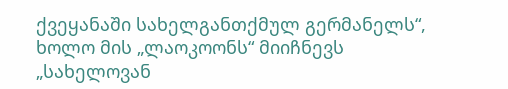ქვეყანაში სახელგანთქმულ გერმანელს“, ხოლო მის „ლაოკოონს“ მიიჩნევს „სახელოვან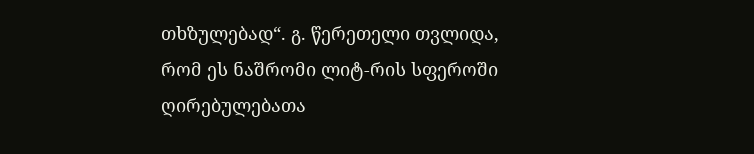თხზულებად“. გ. წერეთელი თვლიდა, რომ ეს ნაშრომი ლიტ-რის სფეროში ღირებულებათა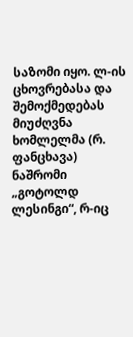საზომი იყო. ლ-ის ცხოვრებასა და შემოქმედებას მიუძღვნა ხომლელმა (რ. ფანცხავა) ნაშრომი „გოტოლდ ლესინგი“, რ-იც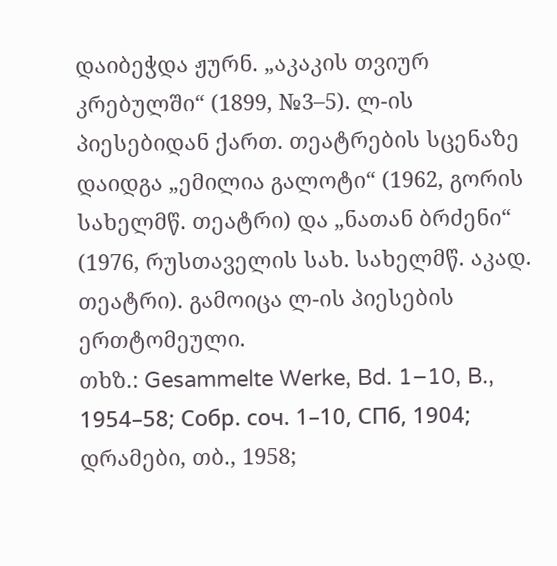დაიბეჭდა ჟურნ. „აკაკის თვიურ კრებულში“ (1899, №3–5). ლ-ის პიესებიდან ქართ. თეატრების სცენაზე დაიდგა „ემილია გალოტი“ (1962, გორის სახელმწ. თეატრი) და „ნათან ბრძენი“ (1976, რუსთაველის სახ. სახელმწ. აკად. თეატრი). გამოიცა ლ-ის პიესების ერთტომეული.
თხზ.: Gesammelte Werke, Bd. 1–10, B., 1954–58; Собр. соч. 1–10, СПб, 1904; დრამები, თბ., 1958;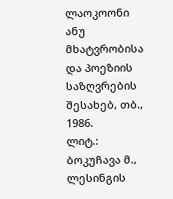ლაოკოონი ანუ მხატვრობისა და პოეზიის საზღვრების შესახებ, თბ., 1986.
ლიტ.: ბოკუჩავა მ., ლესინგის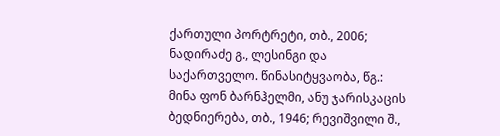ქართული პორტრეტი, თბ., 2006; ნადირაძე გ., ლესინგი და საქართველო. წინასიტყვაობა, წგ.: მინა ფონ ბარნჰელმი, ანუ ჯარისკაცის ბედნიერება, თბ., 1946; რევიშვილი შ.,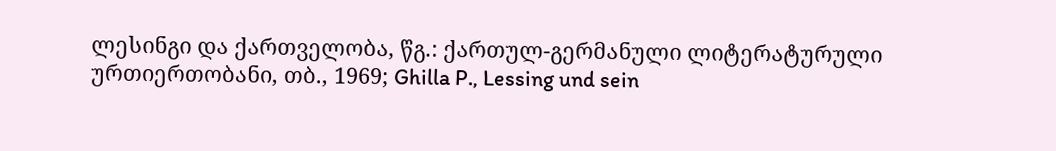ლესინგი და ქართველობა, წგ.: ქართულ-გერმანული ლიტერატურული ურთიერთობანი, თბ., 1969; Ghilla P., Lessing und sein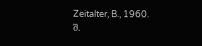Zeitalter, B., 1960.
შ.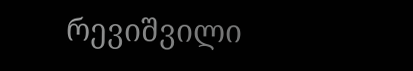რევიშვილი